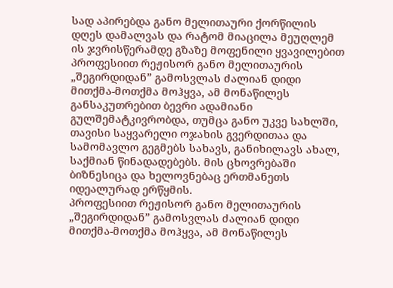სად აპირებდა განო მელითაური ქორწილის დღეს დამალვას და რატომ მიაცილა მეუღლემ ის ჯვრისწერამდე გზაზე მოფენილი ყვავილებით
პროფესიით რეჟისორ განო მელითაურის „შეგირდიდან” გამოსვლას ძალიან დიდი მითქმა-მოთქმა მოჰყვა, ამ მონაწილეს განსაკუთრებით ბევრი ადამიანი გულშემატკივრობდა, თუმცა განო უკვე სახლში, თავისი საყვარელი ოჯახის გვერდითაა და სამომავლო გეგმებს სახავს, განიხილავს ახალ, საქმიან წინადადებებს. მის ცხოვრებაში ბიზნესიცა და ხელოვნებაც ერთმანეთს იდეალურად ერწყმის.
პროფესიით რეჟისორ განო მელითაურის „შეგირდიდან” გამოსვლას ძალიან დიდი მითქმა-მოთქმა მოჰყვა, ამ მონაწილეს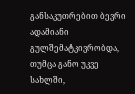განსაკუთრებით ბევრი ადამიანი გულშემატკივრობდა, თუმცა განო უკვე სახლში,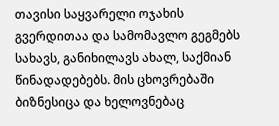თავისი საყვარელი ოჯახის გვერდითაა და სამომავლო გეგმებს სახავს, განიხილავს ახალ, საქმიან წინადადებებს. მის ცხოვრებაში ბიზნესიცა და ხელოვნებაც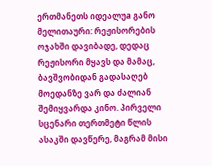ერთმანეთს იდეალუa განო მელითაური: რეჟისორების ოჯახში დავიბადე, დედაც რეჟისორი მყავს და მამაც, ბავშვობიდან გადასაღებ მოედანზე ვარ და ძალიან შემიყვარდა კინო. პირველი სცენარი თერთმეტი წლის ასაკში დავწერე, მაგრამ მისი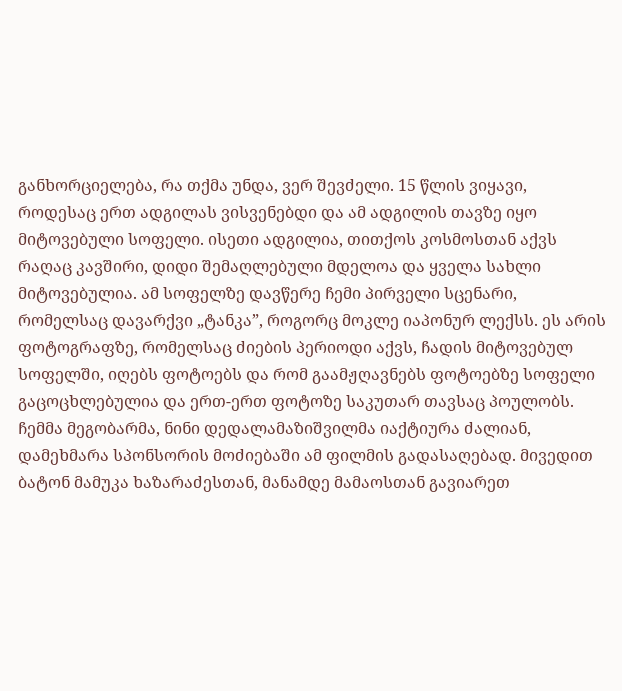განხორციელება, რა თქმა უნდა, ვერ შევძელი. 15 წლის ვიყავი, როდესაც ერთ ადგილას ვისვენებდი და ამ ადგილის თავზე იყო მიტოვებული სოფელი. ისეთი ადგილია, თითქოს კოსმოსთან აქვს რაღაც კავშირი, დიდი შემაღლებული მდელოა და ყველა სახლი მიტოვებულია. ამ სოფელზე დავწერე ჩემი პირველი სცენარი, რომელსაც დავარქვი „ტანკა”, როგორც მოკლე იაპონურ ლექსს. ეს არის ფოტოგრაფზე, რომელსაც ძიების პერიოდი აქვს, ჩადის მიტოვებულ სოფელში, იღებს ფოტოებს და რომ გაამჟღავნებს ფოტოებზე სოფელი გაცოცხლებულია და ერთ-ერთ ფოტოზე საკუთარ თავსაც პოულობს. ჩემმა მეგობარმა, ნინი დედალამაზიშვილმა იაქტიურა ძალიან, დამეხმარა სპონსორის მოძიებაში ამ ფილმის გადასაღებად. მივედით ბატონ მამუკა ხაზარაძესთან, მანამდე მამაოსთან გავიარეთ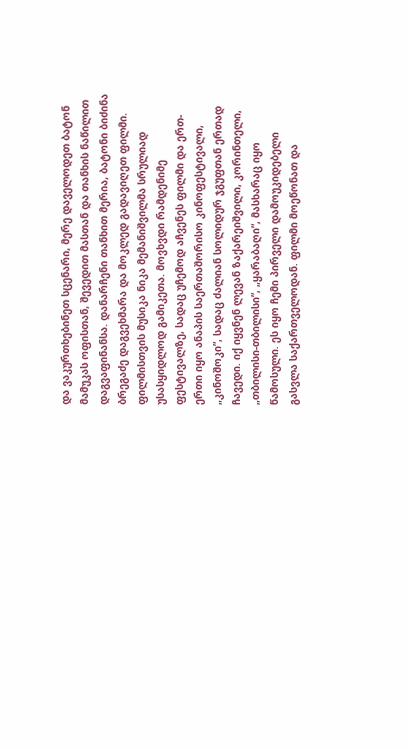და ვაკურთხებინეთ სცენარი, მერე დაველოდეთ ბატონ მამუკას ოფისთან, შევედით მასთან და თანხის ნაწილით დაგვაფინანსა. დანარჩენი თანხით მერია, ბატონი ბიძინა ბრეგაძე დაგვეხმარა და მოკლედ გადავიღეთ ფილმი. ფილმისთვის მუსიკა ნიკა მემანიშვილმა სრულიად უსასყიდლოდ გამიკეთა. მოვხვდი რამდენიმე ფესტივალზე, სადაც უჩემოდ აჩვენეს ფილმი და ერთ-ერთი იყო ანაპის საერთაშორისო კინოფესტივალი, „კინოშოკი”, სადაც ძალიან სოლიდურ ჯგუფთან ერთად ჩავედი. იქ იყვნენ ლევან ზაქარეიშვილი, კორინთელი, „თბილისი-თბილისი”, „ყარაბაღი”, მასხარაც იყო წამოსული. ეს იყო ჩემი პირველი დამოუკიდებელი გასვლა საქართველოდან. ფილმი მოეწონათ და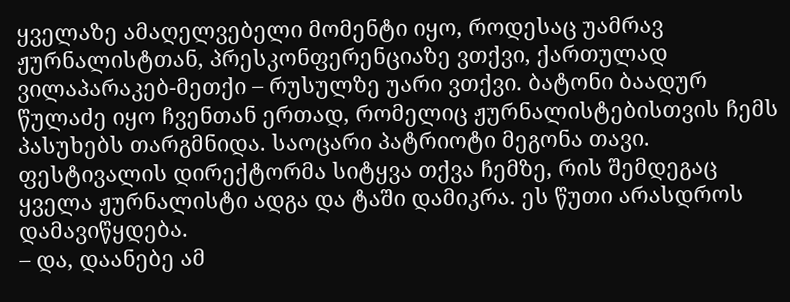ყველაზე ამაღელვებელი მომენტი იყო, როდესაც უამრავ ჟურნალისტთან, პრესკონფერენციაზე ვთქვი, ქართულად ვილაპარაკებ-მეთქი – რუსულზე უარი ვთქვი. ბატონი ბაადურ წულაძე იყო ჩვენთან ერთად, რომელიც ჟურნალისტებისთვის ჩემს პასუხებს თარგმნიდა. საოცარი პატრიოტი მეგონა თავი. ფესტივალის დირექტორმა სიტყვა თქვა ჩემზე, რის შემდეგაც ყველა ჟურნალისტი ადგა და ტაში დამიკრა. ეს წუთი არასდროს დამავიწყდება.
– და, დაანებე ამ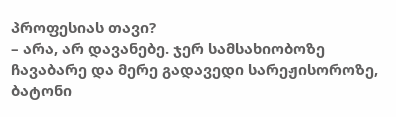პროფესიას თავი?
– არა, არ დავანებე. ჯერ სამსახიობოზე ჩავაბარე და მერე გადავედი სარეჟისოროზე, ბატონი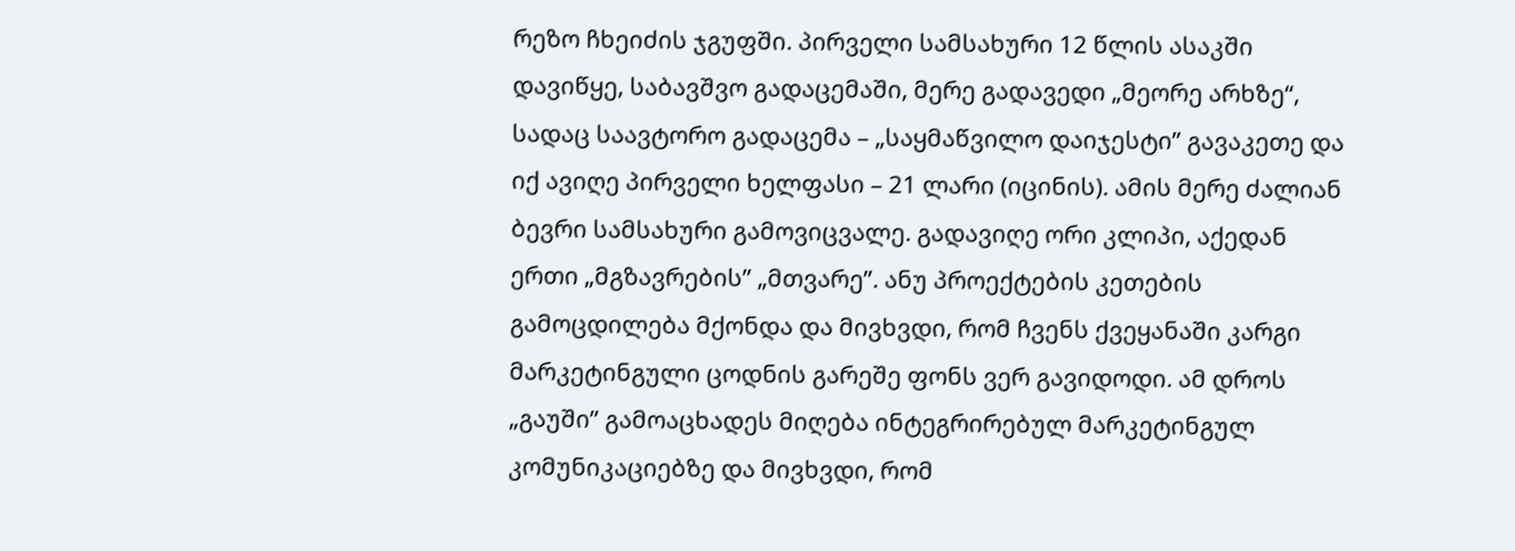რეზო ჩხეიძის ჯგუფში. პირველი სამსახური 12 წლის ასაკში დავიწყე, საბავშვო გადაცემაში, მერე გადავედი „მეორე არხზე“, სადაც საავტორო გადაცემა – „საყმაწვილო დაიჯესტი” გავაკეთე და იქ ავიღე პირველი ხელფასი – 21 ლარი (იცინის). ამის მერე ძალიან ბევრი სამსახური გამოვიცვალე. გადავიღე ორი კლიპი, აქედან ერთი „მგზავრების” „მთვარე”. ანუ პროექტების კეთების გამოცდილება მქონდა და მივხვდი, რომ ჩვენს ქვეყანაში კარგი მარკეტინგული ცოდნის გარეშე ფონს ვერ გავიდოდი. ამ დროს „გაუში” გამოაცხადეს მიღება ინტეგრირებულ მარკეტინგულ კომუნიკაციებზე და მივხვდი, რომ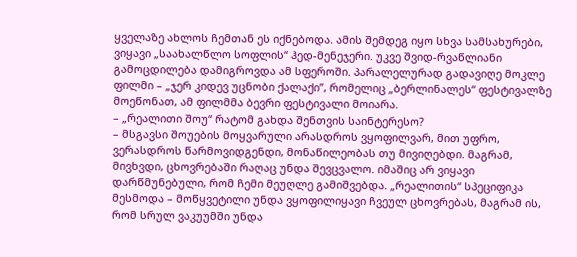ყველაზე ახლოს ჩემთან ეს იქნებოდა. ამის შემდეგ იყო სხვა სამსახურები, ვიყავი „საახალწლო სოფლის“ ჰედ-მენეჯერი. უკვე შვიდ-რვაწლიანი გამოცდილება დამიგროვდა ამ სფეროში. პარალელურად გადავიღე მოკლე ფილმი – „ჯერ კიდევ უცნობი ქალაქი”, რომელიც „ბერლინალეს“ ფესტივალზე მოეწონათ, ამ ფილმმა ბევრი ფესტივალი მოიარა.
– „რეალითი შოუ“ რატომ გახდა შენთვის საინტერესო?
– მსგავსი შოუების მოყვარული არასდროს ვყოფილვარ, მით უფრო, ვერასდროს წარმოვიდგენდი, მონაწილეობას თუ მივიღებდი. მაგრამ, მივხვდი, ცხოვრებაში რაღაც უნდა შევცვალო. იმაშიც არ ვიყავი დარწმუნებული, რომ ჩემი მეუღლე გამიშვებდა. „რეალითის“ სპეციფიკა მესმოდა – მოწყვეტილი უნდა ვყოფილიყავი ჩვეულ ცხოვრებას, მაგრამ ის, რომ სრულ ვაკუუმში უნდა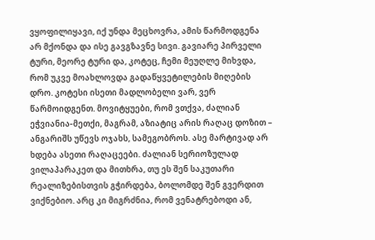ვყოფილიყავი, იქ უნდა მეცხოვრა, ამის წარმოდგენა არ მქონდა და ისე გავგზავნე სივი. გავიარე პირველი ტური, მეორე ტური და, კოტეც, ჩემი მეუღლე მიხვდა, რომ უკვე მოახლოვდა გადაწყვეტილების მიღების დრო. კოტესი ისეთი მადლობელი ვარ, ვერ წარმოიდგენთ. მოვიტყუები, რომ ვთქვა, ძალიან ეჭვიანია-მეთქი, მაგრამ, აზიატიც არის რაღაც დოზით – ანგარიშს უწევს ოჯახს, სამეგობროს. ასე მარტივად არ ხდება ასეთი რაღაცეები. ძალიან სერიოზულად ვილაპარაკეთ და მითხრა, თუ ეს შენ საკუთარი რეალიზებისთვის გჭირდება, ბოლომდე შენ გვერდით ვიქნებიო. არც კი მიგრძნია, რომ ვენატრებოდი ან,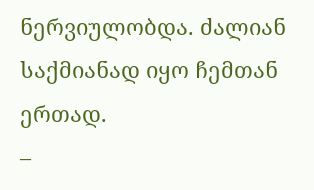ნერვიულობდა. ძალიან საქმიანად იყო ჩემთან ერთად.
–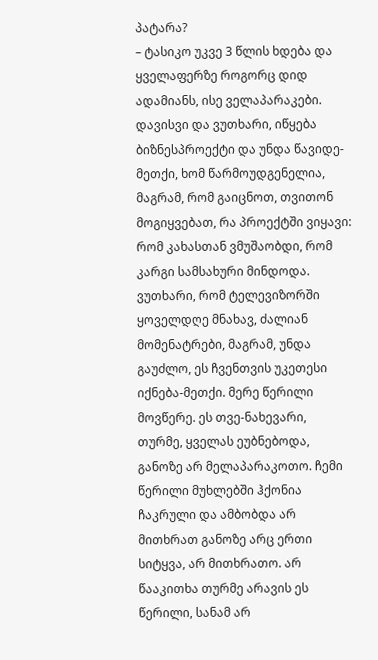პატარა?
– ტასიკო უკვე 3 წლის ხდება და ყველაფერზე როგორც დიდ ადამიანს, ისე ველაპარაკები. დავისვი და ვუთხარი, იწყება ბიზნესპროექტი და უნდა წავიდე-მეთქი, ხომ წარმოუდგენელია, მაგრამ, რომ გაიცნოთ, თვითონ მოგიყვებათ, რა პროექტში ვიყავი: რომ კახასთან ვმუშაობდი, რომ კარგი სამსახური მინდოდა. ვუთხარი, რომ ტელევიზორში ყოველდღე მნახავ, ძალიან მომენატრები, მაგრამ, უნდა გაუძლო, ეს ჩვენთვის უკეთესი იქნება-მეთქი. მერე წერილი მოვწერე. ეს თვე-ნახევარი, თურმე, ყველას ეუბნებოდა, განოზე არ მელაპარაკოთო. ჩემი წერილი მუხლებში ჰქონია ჩაკრული და ამბობდა არ მითხრათ განოზე არც ერთი სიტყვა, არ მითხრათო. არ წააკითხა თურმე არავის ეს წერილი, სანამ არ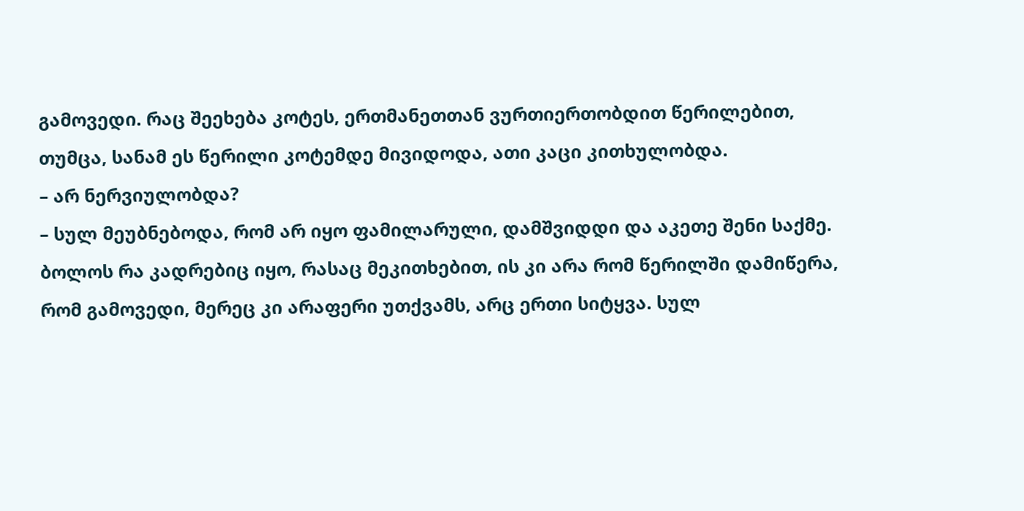გამოვედი. რაც შეეხება კოტეს, ერთმანეთთან ვურთიერთობდით წერილებით, თუმცა, სანამ ეს წერილი კოტემდე მივიდოდა, ათი კაცი კითხულობდა.
– არ ნერვიულობდა?
– სულ მეუბნებოდა, რომ არ იყო ფამილარული, დამშვიდდი და აკეთე შენი საქმე. ბოლოს რა კადრებიც იყო, რასაც მეკითხებით, ის კი არა რომ წერილში დამიწერა, რომ გამოვედი, მერეც კი არაფერი უთქვამს, არც ერთი სიტყვა. სულ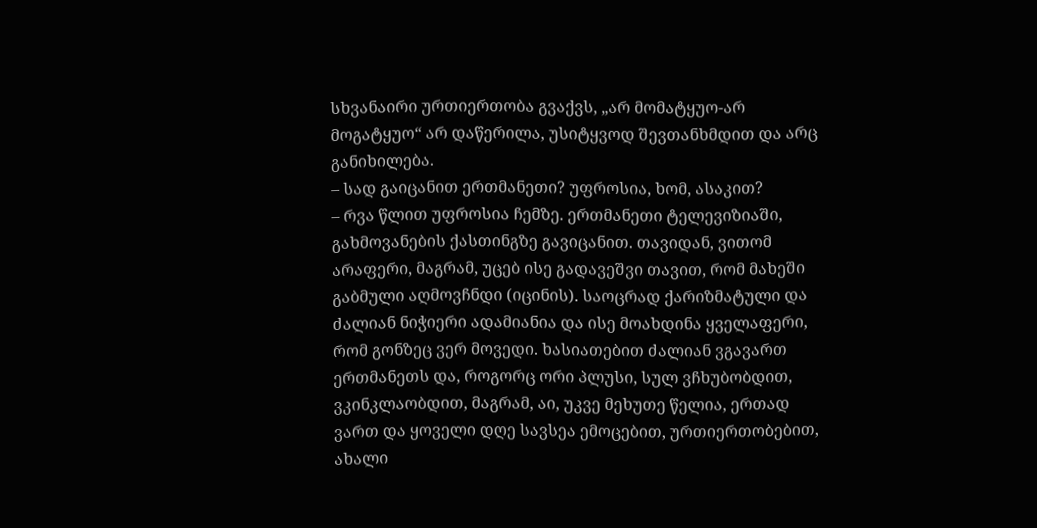სხვანაირი ურთიერთობა გვაქვს, „არ მომატყუო-არ მოგატყუო“ არ დაწერილა, უსიტყვოდ შევთანხმდით და არც განიხილება.
– სად გაიცანით ერთმანეთი? უფროსია, ხომ, ასაკით?
– რვა წლით უფროსია ჩემზე. ერთმანეთი ტელევიზიაში, გახმოვანების ქასთინგზე გავიცანით. თავიდან, ვითომ არაფერი, მაგრამ, უცებ ისე გადავეშვი თავით, რომ მახეში გაბმული აღმოვჩნდი (იცინის). საოცრად ქარიზმატული და ძალიან ნიჭიერი ადამიანია და ისე მოახდინა ყველაფერი, რომ გონზეც ვერ მოვედი. ხასიათებით ძალიან ვგავართ ერთმანეთს და, როგორც ორი პლუსი, სულ ვჩხუბობდით, ვკინკლაობდით, მაგრამ, აი, უკვე მეხუთე წელია, ერთად ვართ და ყოველი დღე სავსეა ემოცებით, ურთიერთობებით, ახალი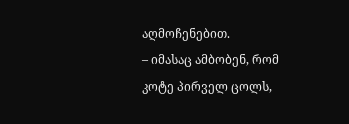აღმოჩენებით.
– იმასაც ამბობენ, რომ კოტე პირველ ცოლს,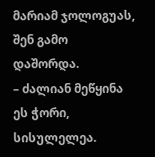მარიამ ჯოლოგუას, შენ გამო დაშორდა.
– ძალიან მეწყინა ეს ჭორი, სისულელეა.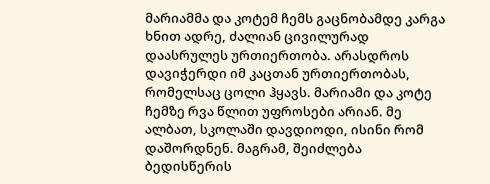მარიამმა და კოტემ ჩემს გაცნობამდე კარგა ხნით ადრე, ძალიან ცივილურად დაასრულეს ურთიერთობა. არასდროს დავიჭერდი იმ კაცთან ურთიერთობას, რომელსაც ცოლი ჰყავს. მარიამი და კოტე ჩემზე რვა წლით უფროსები არიან. მე ალბათ, სკოლაში დავდიოდი, ისინი რომ დაშორდნენ. მაგრამ, შეიძლება ბედისწერის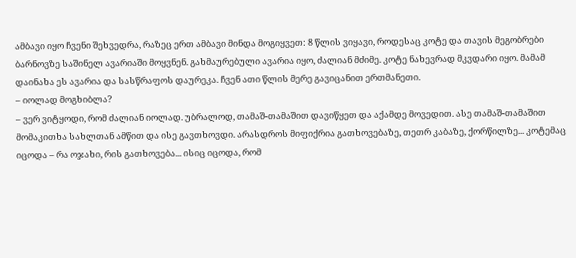ამბავი იყო ჩვენი შეხვედრა, რაზეც ერთ ამბავი მინდა მოგიყვეთ: 8 წლის ვიყავი, როდესაც კოტე და თავის მეგობრები ბარნოვზე საშინელ ავარიაში მოყვნენ. გახმაურებული ავარია იყო, ძალიან მძიმე. კოტე ნახევრად მკვდარი იყო. მამამ დაინახა ეს ავარია და სასწრაფოს დაურეკა. ჩვენ ათი წლის მერე გავიცანით ერთმანეთი.
– იოლად მოგხიბლა?
– ვერ ვიტყოდი, რომ ძალიან იოლად. უბრალოდ, თამაშ-თამაშით დავიწყეთ და აქამდე მოვედით. ასე თამაშ-თამაშით მომაკითხა სახლთან ამწით და ისე გავთხოვდი. არასდროს მიფიქრია გათხოვებაზე, თეთრ კაბაზე, ქორწილზე... კოტემაც იცოდა – რა ოჯახი, რის გათხოვება... ისიც იცოდა, რომ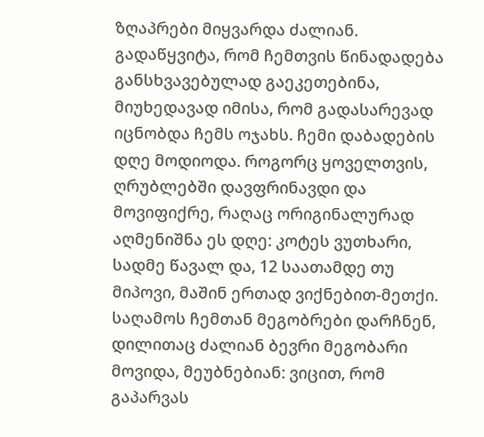ზღაპრები მიყვარდა ძალიან. გადაწყვიტა, რომ ჩემთვის წინადადება განსხვავებულად გაეკეთებინა, მიუხედავად იმისა, რომ გადასარევად იცნობდა ჩემს ოჯახს. ჩემი დაბადების დღე მოდიოდა. როგორც ყოველთვის, ღრუბლებში დავფრინავდი და მოვიფიქრე, რაღაც ორიგინალურად აღმენიშნა ეს დღე: კოტეს ვუთხარი, სადმე წავალ და, 12 საათამდე თუ მიპოვი, მაშინ ერთად ვიქნებით-მეთქი. საღამოს ჩემთან მეგობრები დარჩნენ, დილითაც ძალიან ბევრი მეგობარი მოვიდა, მეუბნებიან: ვიცით, რომ გაპარვას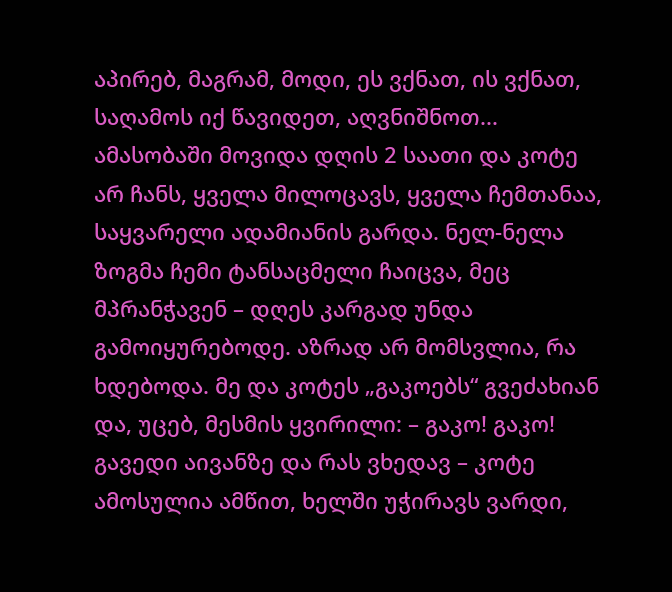აპირებ, მაგრამ, მოდი, ეს ვქნათ, ის ვქნათ, საღამოს იქ წავიდეთ, აღვნიშნოთ... ამასობაში მოვიდა დღის 2 საათი და კოტე არ ჩანს, ყველა მილოცავს, ყველა ჩემთანაა, საყვარელი ადამიანის გარდა. ნელ-ნელა ზოგმა ჩემი ტანსაცმელი ჩაიცვა, მეც მპრანჭავენ – დღეს კარგად უნდა გამოიყურებოდე. აზრად არ მომსვლია, რა ხდებოდა. მე და კოტეს „გაკოებს“ გვეძახიან და, უცებ, მესმის ყვირილი: – გაკო! გაკო! გავედი აივანზე და რას ვხედავ – კოტე ამოსულია ამწით, ხელში უჭირავს ვარდი,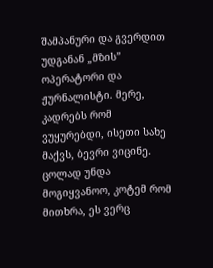შამპანური და გვერდით უდგანან „მზის” ოპერატორი და ჟურნალისტი. მერე, კადრებს რომ ვუყურებდი, ისეთი სახე მაქვს, ბევრი ვიცინე. ცოლად უნდა მოგიყვანოო, კოტემ რომ მითხრა, ეს ვერც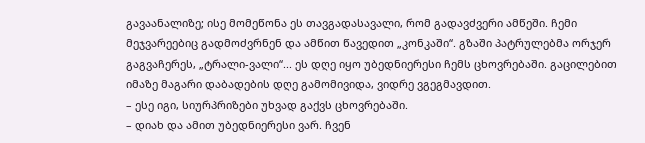გავაანალიზე; ისე მომეწონა ეს თავგადასავალი, რომ გადავძვერი ამწეში. ჩემი მეჯვარეებიც გადმოძვრნენ და ამწით წავედით „კონკაში“. გზაში პატრულებმა ორჯერ გაგვაჩერეს, „ტრალი-ვალი“... ეს დღე იყო უბედნიერესი ჩემს ცხოვრებაში. გაცილებით იმაზე მაგარი დაბადების დღე გამომივიდა, ვიდრე ვგეგმავდით.
– ესე იგი, სიურპრიზები უხვად გაქვს ცხოვრებაში.
– დიახ და ამით უბედნიერესი ვარ. ჩვენ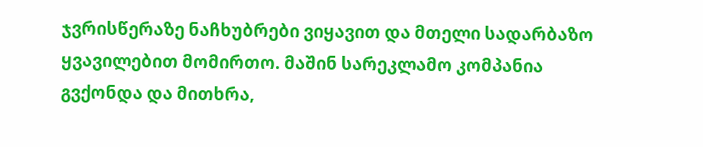ჯვრისწერაზე ნაჩხუბრები ვიყავით და მთელი სადარბაზო ყვავილებით მომირთო. მაშინ სარეკლამო კომპანია გვქონდა და მითხრა,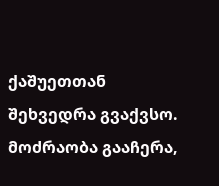ქაშუეთთან შეხვედრა გვაქვსო. მოძრაობა გააჩერა,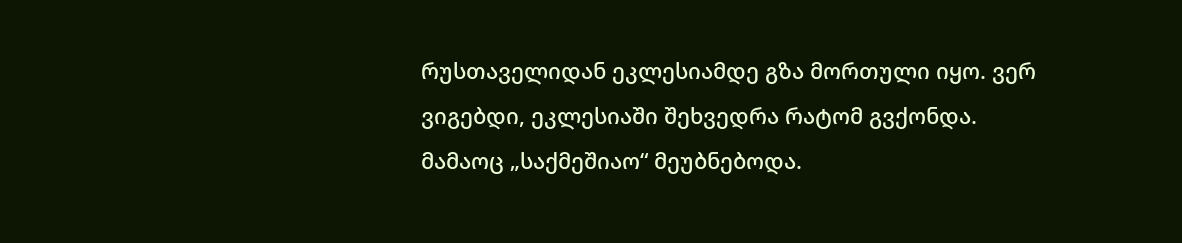რუსთაველიდან ეკლესიამდე გზა მორთული იყო. ვერ ვიგებდი, ეკლესიაში შეხვედრა რატომ გვქონდა. მამაოც „საქმეშიაო“ მეუბნებოდა.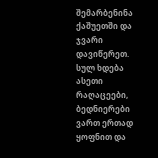შემარბენინა ქაშუეთში და ჯვარი დავიწერეთ. სულ ხდება ასეთი რაღაცეები, ბედნიერები ვართ ერთად ყოფნით და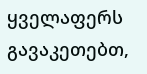ყველაფერს გავაკეთებთ,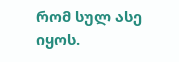რომ სულ ასე იყოს.